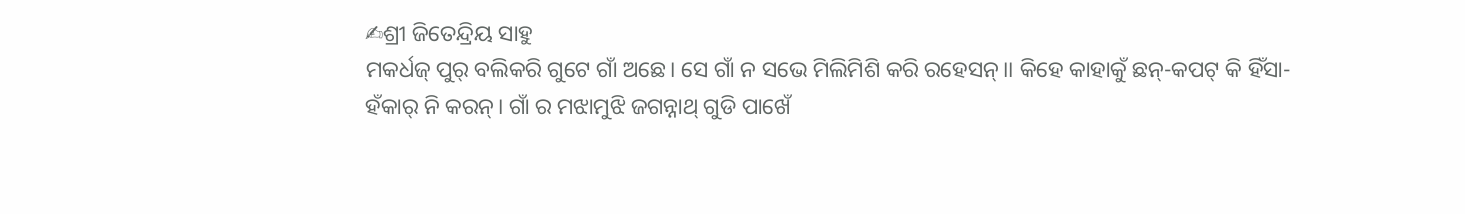✍ଶ୍ରୀ ଜିତେନ୍ଦ୍ରିୟ ସାହୁ
ମକର୍ଧଜ୍ ପୁର୍ ବଲିକରି ଗୁଟେ ଗାଁ ଅଛେ। ସେ ଗାଁ ନ ସଭେ ମିଲିମିଶି କରି ରହେସନ୍।। କିହେ କାହାକୁଁ ଛନ୍-କପଟ୍ କି ହିଁସା-ହଁକାର୍ ନି କରନ୍। ଗାଁ ର ମଝାମୁଝି ଜଗନ୍ନାଥ୍ ଗୁଡି ପାଖେଁ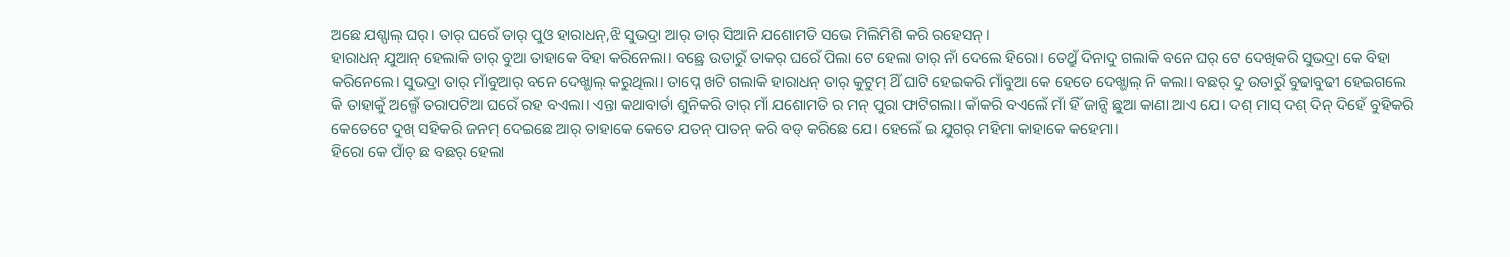ଅଛେ ଯଶ୍ପାଲ୍ ଘର୍। ତାର୍ ଘରେଁ ତାର୍ ପୁଓ ହାରାଧନ୍,ଝି ସୁଭଦ୍ରା ଆର୍ ତାର୍ ସିଆନି ଯଶୋମତି ସଭେ ମିଲିମିଶି କରି ରହେସନ୍।
ହାରାଧନ୍ ଯୁଆନ୍ ହେଲାକି ତାର୍ ବୁଆ ତାହାକେ ବିହା କରିନେଲା। ବଛ୍ରେ ଉତାରୁଁ ତାକର୍ ଘରେଁ ପିଲା ଟେ ହେଲା ତାର୍ ନାଁ ଦେଲେ ହିରୋ। ତେଥ୍ରୁଁ ଦିନାଦୁ ଗଲାକି ବନେ ଘର୍ ଟେ ଦେଖିକରି ସୁଭଦ୍ରା କେ ବିହା କରିନେଲେ। ସୁଭଦ୍ରା ତାର୍ ମାଁବୁଆର୍ ବନେ ଦେଖ୍ଭାଲ୍ କରୁଥିଲା। ତାପ୍ନେ ଖଟି ଗଲାକି ହାରାଧନ୍ ତାର୍ କୁଟୁମ୍ ଥିଁ ଘାଟି ହେଇକରି ମାଁବୁଆ କେ ହେତେ ଦେଖ୍ଭାଲ୍ ନି କଲା। ବଛର୍ ଦୁ ଉତାରୁଁ ବୁଢାବୁଢୀ ହେଇଗଲେ କି ତାହାକୁଁ ଅଲ୍ଗେଁ ତରାପଟିଆ ଘରେଁ ରହ ବଏଲା। ଏନ୍ତା କଥାବାର୍ତା ଶୁନିକରି ତାର୍ ମାଁ ଯଶୋମତି ର ମନ୍ ପୁରା ଫାଟିଗଲା। କାଁକରି ବଏଲେଁ ମାଁ ହିଁ ଜାନ୍ସି ଛୁଆ କାଣା ଆଏ ଯେ। ଦଶ୍ ମାସ୍ ଦଶ୍ ଦିନ୍ ଦିହେଁ ବୁହିକରି କେତେଟେ ଦୁଖ୍ ସହିକରି ଜନମ୍ ଦେଇଛେ ଆର୍ ତାହାକେ କେତେ ଯତନ୍ ପାତନ୍ କରି ବଡ୍ କରିଛେ ଯେ। ହେଲେଁ ଇ ଯୁଗର୍ ମହିମା କାହାକେ କହେମା।
ହିରୋ କେ ପାଁଚ୍ ଛ ବଛର୍ ହେଲା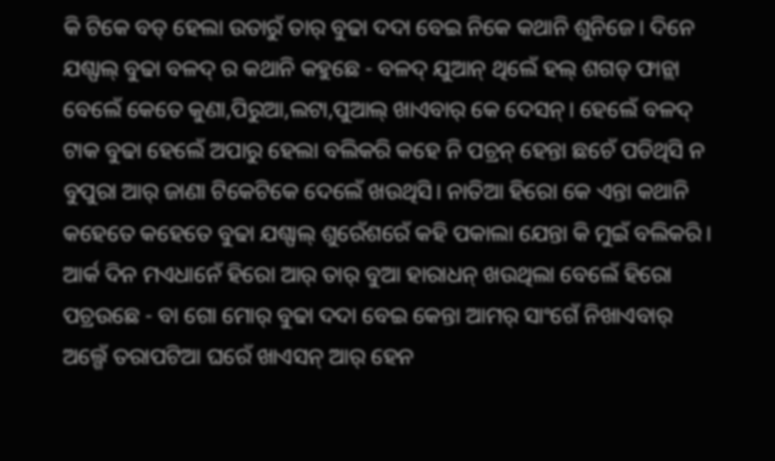କି ଟିକେ ବଡ୍ ହେଲା ଉତାରୁଁ ତାର୍ ବୁଢା ଦଦା ବେଇ ନିକେ କଥାନି ଶୁନିଜେ। ଦିନେ ଯଶ୍ପାଲ୍ ବୁଢା ବଳଦ୍ ର କଥାନି କହୁଛେ - ବଳଦ୍ ଯୁଆନ୍ ଥିଲେଁ ହଲ୍ ଶଗଡ୍ ଫାନ୍ଲା ବେଲେଁ କେତେ କୁଣା,ପିରୁଆ,ଲଟା,ପୁଆଲ୍ ଖାଏବାର୍ କେ ଦେସନ୍। ହେଲେଁ ବଳଦ୍ ଟାକ ବୁଢା ହେଲେଁ ଅପାରୁ ହେଲା ବଲିକରି କହେ ନି ପଚ୍ରନ୍ ହେନ୍ତା ଛଚେଁ ପଡିଥିସି ନ ବୁପୁରା ଆର୍ ଜାଣା ଟିକେଟିକେ ଦେଲେଁ ଖଉଥିସି। ନାତିଆ ହିରୋ କେ ଏନ୍ତା କଥାନି କହେତେ କହେତେ ବୁଢା ଯଶ୍ପାଲ୍ ଶୁରେଁଶରେଁ କହି ପକାଲା ଯେନ୍ତା କି ମୁଇଁ ବଲିକରି।
ଆର୍କ ଦିନ ମଏଧାନେଁ ହିରୋ ଆର୍ ତାର୍ ବୁଆ ହାରାଧନ୍ ଖଉଥିଲା ବେଲେଁ ହିରୋ ପଚ୍ରଉଛେ - ବା ଗୋ ମୋର୍ ବୁଢା ଦଦା ବେଇ କେନ୍ତା ଆମର୍ ସାଂଗେଁ ନିଖାଏବାର୍ ଅଲ୍ଗେଁ ତରାପଟିଆ ଘରେଁ ଖାଏସନ୍ ଆର୍ ହେନ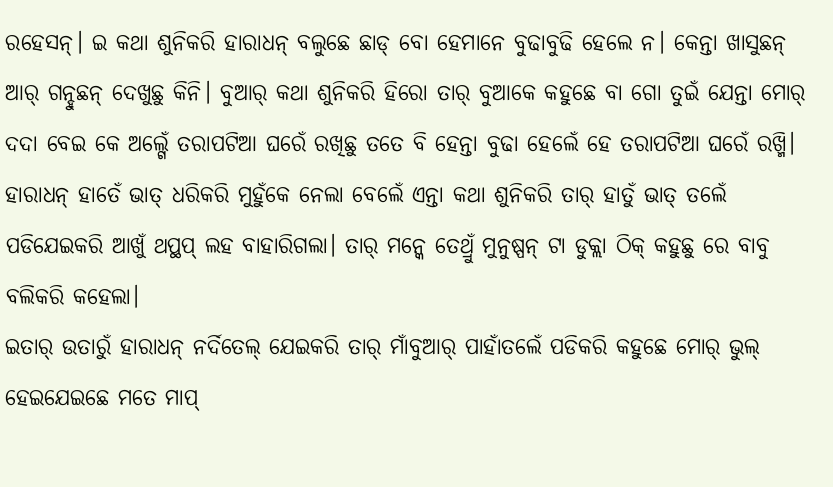ରହେସନ୍। ଇ କଥା ଶୁନିକରି ହାରାଧନ୍ ବଲୁଛେ ଛାଡ୍ ବୋ ହେମାନେ ବୁଢାବୁଢି ହେଲେ ନ। କେନ୍ତା ଖାସୁଛନ୍ ଆର୍ ଗନ୍ହୁଛନ୍ ଦେଖୁଛୁ କିନି। ବୁଆର୍ କଥା ଶୁନିକରି ହିରୋ ତାର୍ ବୁଆକେ କହୁଛେ ବା ଗୋ ତୁଇଁ ଯେନ୍ତା ମୋର୍ ଦଦା ବେଇ କେ ଅଲ୍ଗେଁ ତରାପଟିଆ ଘରେଁ ରଖିଛୁ ତତେ ବି ହେନ୍ତା ବୁଢା ହେଲେଁ ହେ ତରାପଟିଆ ଘରେଁ ରଖ୍ମି। ହାରାଧନ୍ ହାତେଁ ଭାତ୍ ଧରିକରି ମୁହୁଁକେ ନେଲା ବେଲେଁ ଏନ୍ତା କଥା ଶୁନିକରି ତାର୍ ହାତୁଁ ଭାତ୍ ତଲେଁ ପଡିଯେଇକରି ଆଖୁଁ ଥପ୍ଥପ୍ ଲହ ବାହାରିଗଲା। ତାର୍ ମନ୍କେ ତେଥ୍ରୁଁ ମୁନୁଷ୍ପନ୍ ଟା ଡୁକ୍ଲା ଠିକ୍ କହୁଛୁ ରେ ବାବୁ ବଲିକରି କହେଲା।
ଇତାର୍ ଉତାରୁଁ ହାରାଧନ୍ ନର୍ଦିତେଲ୍ ଯେଇକରି ତାର୍ ମାଁବୁଆର୍ ପାହାଁତଲେଁ ପଡିକରି କହୁଛେ ମୋର୍ ଭୁଲ୍ ହେଇଯେଇଛେ ମତେ ମାପ୍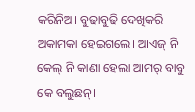କରିନିଅ। ବୁଢାବୁଢି ଦେଖିକରି ଅକାମକା ହେଇଗଲେ। ଆଏଜ୍ ନି କେଲ୍ ନି କାଣା ହେଲା ଆମର୍ ବାବୁ କେ ବଲୁଛନ୍।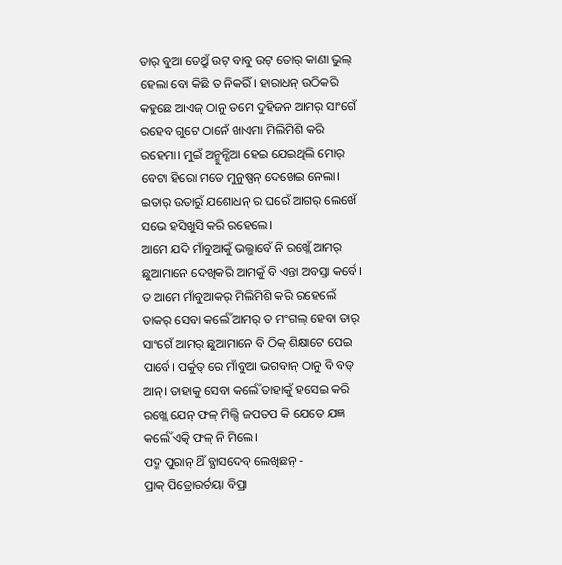ତାର୍ ବୁଆ ତେଥ୍ରୁଁ ଉଟ୍ ବାବୁ ଉଟ୍ ତୋର୍ କାଣା ଭୁଲ୍ ହେଲା ବୋ କିଛି ତ ନିକରିଁ। ହାରାଧନ୍ ଉଠିକରି କହୁଛେ ଆଏଜ୍ ଠାନୁ ତମେ ଦୁହିଜନ ଆମର୍ ସାଂଗେଁ ରହେବ ଗୁଟେ ଠାନେଁ ଖାଏମା ମିଲିମିଶି କରି ରହେମା। ମୁଇଁ ଅନ୍ମୁନ୍ଶିଆ ହେଇ ଯେଇଥିଲି ମୋର୍ ବେଟା ହିରୋ ମତେ ମୁନୁଷ୍ପନ୍ ଦେଖେଇ ନେଲା। ଇତାର୍ ଉତାରୁଁ ଯଶୋଧନ୍ ର ଘରେଁ ଆଗର୍ ଲେଖେଁ ସଭେ ହସିଖୁସି କରି ରହେଲେ।
ଆମେ ଯଦି ମାଁବୁଆକୁଁ ଭଲ୍ଭାବେଁ ନି ରଖ୍ଲେଁ ଆମର୍ ଛୁଆମାନେ ଦେଖିକରି ଆମକୁଁ ବି ଏନ୍ତା ଅବସ୍ତା କର୍ବେ। ତ ଆମେ ମାଁବୁଆକର୍ ମିଲିମିଶି କରି ରହେଲେଁ ତାକର୍ ସେବା କର୍ଲେଁ ଆମର୍ ତ ମଂଗଲ୍ ହେବା ତାର୍ ସାଂଗେଁ ଆମର୍ ଛୁଆମାନେ ବି ଠିକ୍ ଶିକ୍ଷାଟେ ପେଇ ପାର୍ବେ। ପର୍କୁତ୍ ରେ ମାଁବୁଆ ଭଗବାନ୍ ଠାନୁ ବି ବଡ୍ ଆନ୍। ତାହାକୁ ସେବା କର୍ଲେଁ ତାହାକୁଁ ହସେଇ କରି ରଖ୍ଲେ ଯେନ୍ ଫଳ୍ ମିଲ୍ସି ଜପତପ କି ଯେତେ ଯଜ୍ଞ କର୍ଲେଁ ଏତ୍କି ଫଳ୍ ନି ମିଲେ।
ପଦ୍ମ ପୁରାନ୍ ଥିଁ ବ୍ଯାସଦେବ୍ ଲେଖିଛନ୍ -
ପ୍ରାକ୍ ପିତ୍ରୋରର୍ଚୟା ବିପ୍ରା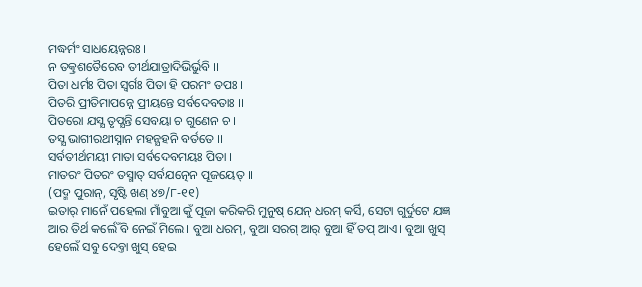ମଦ୍ଧର୍ମଂ ସାଧୟେନ୍ନରଃ ।
ନ ତତ୍କ୍ରଶତୈରେବ ତୀର୍ଥଯାତ୍ରାଦିଭିର୍ଭୁବି ।।
ପିତା ଧର୍ମଃ ପିତା ସ୍ବର୍ଗଃ ପିତା ହି ପରମଂ ତପଃ ।
ପିତରି ପ୍ରୀତିମାପନ୍ନେ ପ୍ରୀୟନ୍ତେ ସର୍ବଦେବତାଃ ।।
ପିତରୋ ଯସ୍ଯ ତୃପ୍ଯନ୍ତି ସେବୟା ଚ ଗୁଣେନ ଚ ।
ତସ୍ଯ ଭାଗୀରଥୀସ୍ନାନ ମହନ୍ଯହନି ବର୍ତତେ ।।
ସର୍ବତୀର୍ଥମୟୀ ମାତା ସର୍ବଦେବମୟଃ ପିତା ।
ମାତରଂ ପିତରଂ ତସ୍ମାତ୍ ସର୍ବଯତ୍ନେନ ପୂଜୟେତ୍ ।।
(ପଦ୍ମ ପୁରାନ୍, ସୃଷ୍ଟି ଖଣ୍ ୪୭/୮-୧୧)
ଇତାର୍ ମାନେଁ ପହେଲା ମାଁବୁଆ କୁଁ ପୂଜା କରିକରି ମୁନୁଷ୍ ଯେନ୍ ଧରମ୍ କର୍ସି, ସେଟା ଗୁର୍ଦୁଟେ ଯଜ୍ଞ ଆର ତିର୍ଥ କର୍ଲେଁ ବି ନେଇଁ ମିଲେ। ବୁଆ ଧରମ୍, ବୁଆ ସରଗ୍ ଆର୍ ବୁଆ ହିଁ ତପ୍ ଆଏ। ବୁଆ ଖୁସ୍ ହେଲେଁ ସବୁ ଦେବ୍ତା ଖୁସ୍ ହେଇ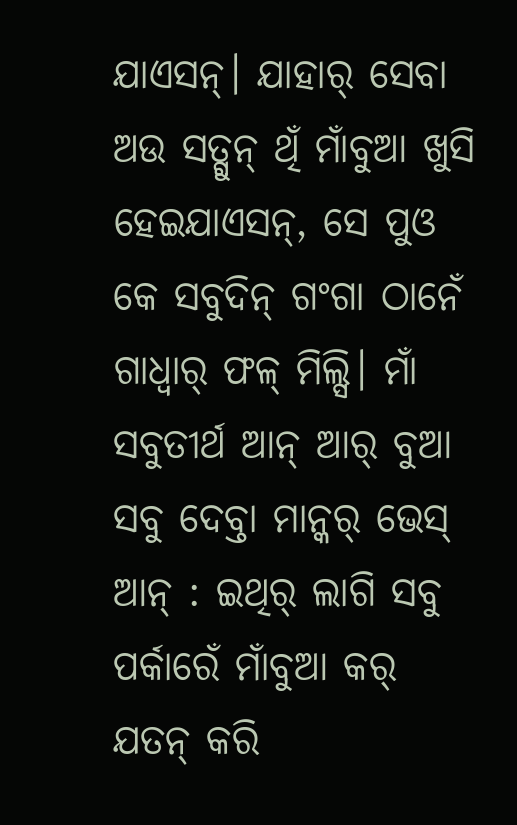ଯାଏସନ୍। ଯାହାର୍ ସେବା ଅଉ ସତ୍ଗୁନ୍ ଥିଁ ମାଁବୁଆ ଖୁସି ହେଇଯାଏସନ୍, ସେ ପୁଓ କେ ସବୁଦିନ୍ ଗଂଗା ଠାନେଁ ଗାଧ୍ବାର୍ ଫଳ୍ ମିଲ୍ସି। ମାଁ ସବୁତୀର୍ଥ ଆନ୍ ଆର୍ ବୁଆ ସବୁ ଦେବ୍ତା ମାନ୍କର୍ ଭେସ୍ ଆନ୍ : ଇଥିର୍ ଲାଗି ସବୁ ପର୍କାରେଁ ମାଁବୁଆ କର୍ ଯତନ୍ କରି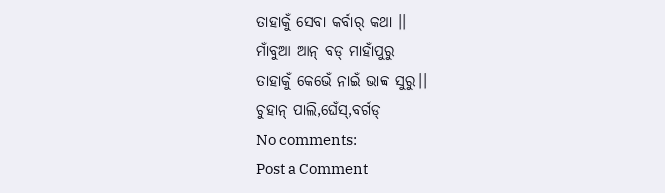ତାହାକୁଁ ସେବା କର୍ବାର୍ କଥା ।।
ମାଁବୁଆ ଆନ୍ ବଡ୍ ମାହାଁପୁରୁ
ତାହାକୁଁ କେଭେଁ ନାଇଁ ଭାବ୍ବ ସୁରୁ।।
ଚୁହାନ୍ ପାଲି,ଘେଁସ୍,ବର୍ଗଡ୍
No comments:
Post a Comment